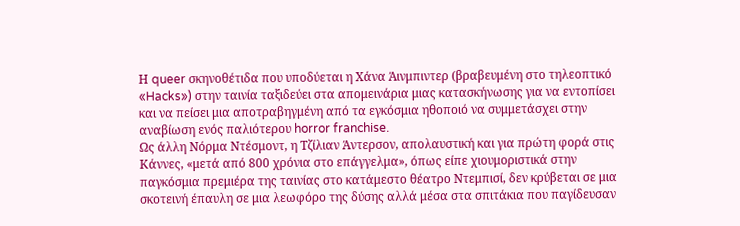Η queer σκηνοθέτιδα που υποδύεται η Χάνα Άινμπιντερ (βραβευμένη στο τηλεοπτικό «Hacks») στην ταινία ταξιδεύει στα απομεινάρια μιας κατασκήνωσης για να εντοπίσει και να πείσει μια αποτραβηγμένη από τα εγκόσμια ηθοποιό να συμμετάσχει στην αναβίωση ενός παλιότερου horror franchise.
Ως άλλη Νόρμα Ντέσμοντ, η Τζίλιαν Άντερσον, απολαυστική και για πρώτη φορά στις Κάννες, «μετά από 800 χρόνια στο επάγγελμα», όπως είπε χιουμοριστικά στην παγκόσμια πρεμιέρα της ταινίας στο κατάμεστο θέατρο Ντεμπισί, δεν κρύβεται σε μια σκοτεινή έπαυλη σε μια λεωφόρο της δύσης αλλά μέσα στα σπιτάκια που παγίδευσαν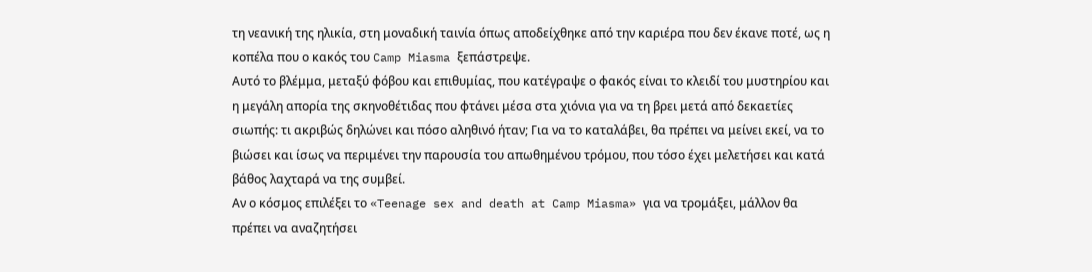τη νεανική της ηλικία, στη μοναδική ταινία όπως αποδείχθηκε από την καριέρα που δεν έκανε ποτέ, ως η κοπέλα που ο κακός του Camp Miasma ξεπάστρεψε.
Αυτό το βλέμμα, μεταξύ φόβου και επιθυμίας, που κατέγραψε ο φακός είναι το κλειδί του μυστηρίου και η μεγάλη απορία της σκηνοθέτιδας που φτάνει μέσα στα χιόνια για να τη βρει μετά από δεκαετίες σιωπής: τι ακριβώς δηλώνει και πόσο αληθινό ήταν; Για να το καταλάβει, θα πρέπει να μείνει εκεί, να το βιώσει και ίσως να περιμένει την παρουσία του απωθημένου τρόμου, που τόσο έχει μελετήσει και κατά βάθος λαχταρά να της συμβεί.
Αν ο κόσμος επιλέξει το «Teenage sex and death at Camp Miasma» για να τρομάξει, μάλλον θα πρέπει να αναζητήσει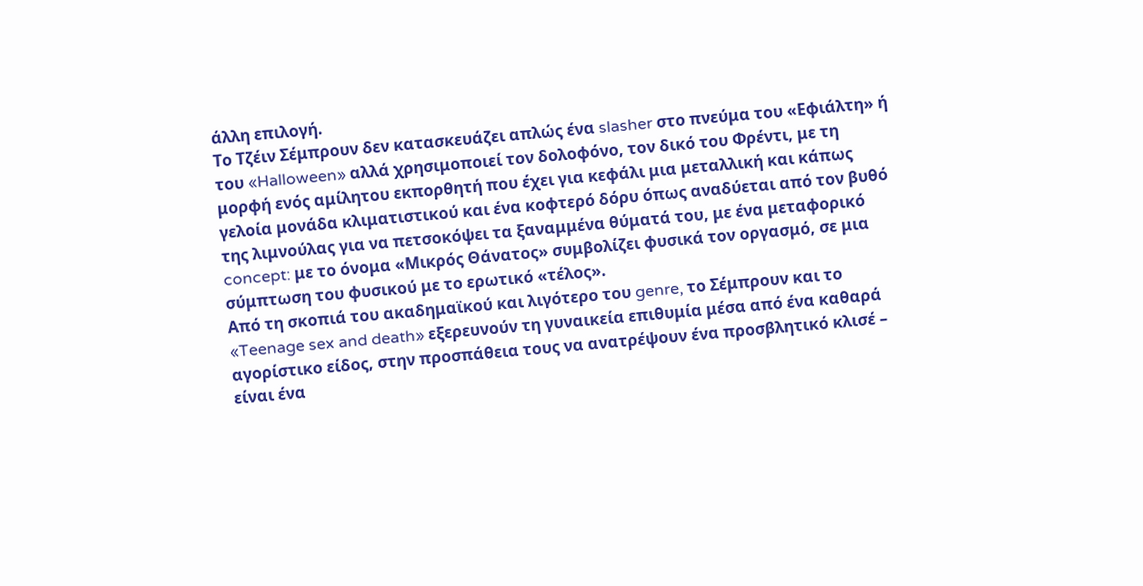άλλη επιλογή.
Το Τζέιν Σέμπρουν δεν κατασκευάζει απλώς ένα slasher στο πνεύμα του «Εφιάλτη» ή του «Halloween» αλλά χρησιμοποιεί τον δολοφόνο, τον δικό του Φρέντι, με τη μορφή ενός αμίλητου εκπορθητή που έχει για κεφάλι μια μεταλλική και κάπως γελοία μονάδα κλιματιστικού και ένα κοφτερό δόρυ όπως αναδύεται από τον βυθό της λιμνούλας για να πετσοκόψει τα ξαναμμένα θύματά του, με ένα μεταφορικό concept: με το όνομα «Μικρός Θάνατος» συμβολίζει φυσικά τον οργασμό, σε μια σύμπτωση του φυσικού με το ερωτικό «τέλος».
Από τη σκοπιά του ακαδημαϊκού και λιγότερο του genre, το Σέμπρουν και το «Teenage sex and death» εξερευνούν τη γυναικεία επιθυμία μέσα από ένα καθαρά αγορίστικο είδος, στην προσπάθεια τους να ανατρέψουν ένα προσβλητικό κλισέ – είναι ένα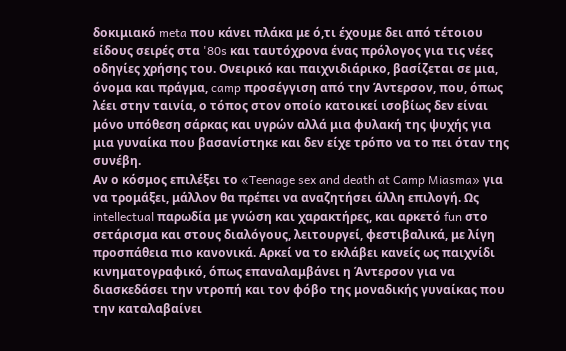δοκιμιακό meta που κάνει πλάκα με ό,τι έχουμε δει από τέτοιου είδους σειρές στα '80s και ταυτόχρονα ένας πρόλογος για τις νέες οδηγίες χρήσης του. Ονειρικό και παιχνιδιάρικο, βασίζεται σε μια, όνομα και πράγμα, camp προσέγγιση από την Άντερσον, που, όπως λέει στην ταινία, ο τόπος στον οποίο κατοικεί ισοβίως δεν είναι μόνο υπόθεση σάρκας και υγρών αλλά μια φυλακή της ψυχής για μια γυναίκα που βασανίστηκε και δεν είχε τρόπο να το πει όταν της συνέβη.
Αν ο κόσμος επιλέξει το «Teenage sex and death at Camp Miasma» για να τρομάξει, μάλλον θα πρέπει να αναζητήσει άλλη επιλογή. Ως intellectual παρωδία με γνώση και χαρακτήρες, και αρκετό fun στο σετάρισμα και στους διαλόγους, λειτουργεί, φεστιβαλικά, με λίγη προσπάθεια πιο κανονικά. Αρκεί να το εκλάβει κανείς ως παιχνίδι κινηματογραφικό, όπως επαναλαμβάνει η Άντερσον για να διασκεδάσει την ντροπή και τον φόβο της μοναδικής γυναίκας που την καταλαβαίνει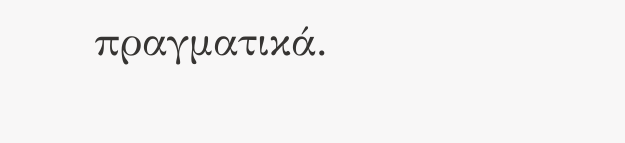πραγματικά.